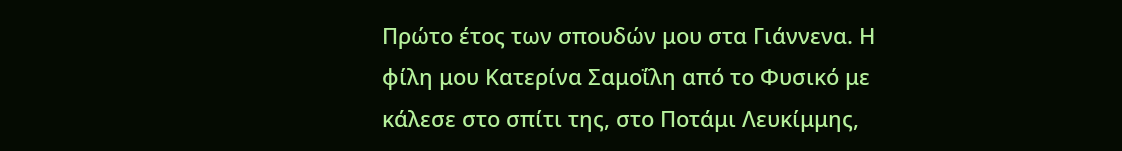Πρώτο έτος των σπουδών μου στα Γιάννενα. Η φίλη μου Κατερίνα Σαμοΐλη από το Φυσικό με κάλεσε στο σπίτι της, στο Ποτάμι Λευκίμμης,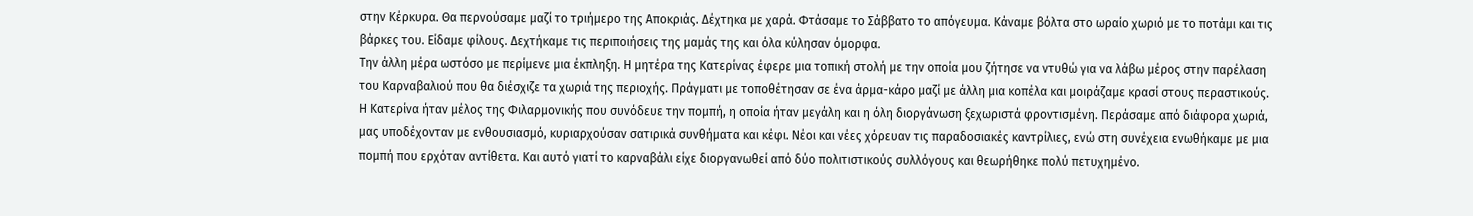στην Κέρκυρα. Θα περνούσαμε μαζί το τριήμερο της Αποκριάς. Δέχτηκα με χαρά. Φτάσαμε το Σάββατο το απόγευμα. Κάναμε βόλτα στο ωραίο χωριό με το ποτάμι και τις βάρκες του. Είδαμε φίλους. Δεχτήκαμε τις περιποιήσεις της μαμάς της και όλα κύλησαν όμορφα.
Την άλλη μέρα ωστόσο με περίμενε μια έκπληξη. Η μητέρα της Κατερίνας έφερε μια τοπική στολή με την οποία μου ζήτησε να ντυθώ για να λάβω μέρος στην παρέλαση του Καρναβαλιού που θα διέσχιζε τα χωριά της περιοχής. Πράγματι με τοποθέτησαν σε ένα άρμα-κάρο μαζί με άλλη μια κοπέλα και μοιράζαμε κρασί στους περαστικούς.
Η Κατερίνα ήταν μέλος της Φιλαρμονικής που συνόδευε την πομπή, η οποία ήταν μεγάλη και η όλη διοργάνωση ξεχωριστά φροντισμένη. Περάσαμε από διάφορα χωριά, μας υποδέχονταν με ενθουσιασμό, κυριαρχούσαν σατιρικά συνθήματα και κέφι. Νέοι και νέες χόρευαν τις παραδοσιακές καντρίλιες, ενώ στη συνέχεια ενωθήκαμε με μια πομπή που ερχόταν αντίθετα. Και αυτό γιατί το καρναβάλι είχε διοργανωθεί από δύο πολιτιστικούς συλλόγους και θεωρήθηκε πολύ πετυχημένο.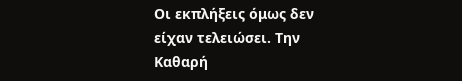Οι εκπλήξεις όμως δεν είχαν τελειώσει. Την Καθαρή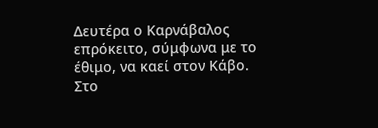Δευτέρα ο Καρνάβαλος επρόκειτο, σύμφωνα με το έθιμο, να καεί στον Κάβο. Στο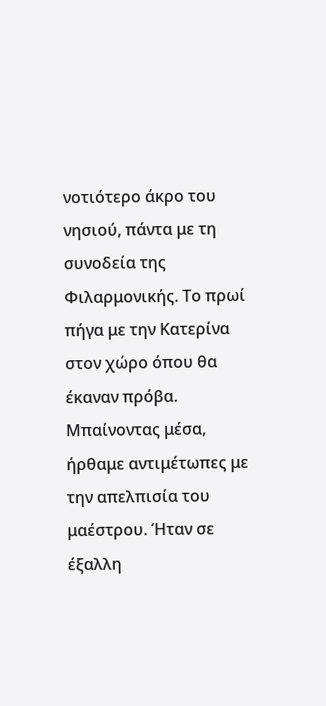νοτιότερο άκρο του νησιού, πάντα με τη συνοδεία της Φιλαρμονικής. Το πρωί πήγα με την Κατερίνα στον χώρο όπου θα έκαναν πρόβα. Μπαίνοντας μέσα, ήρθαμε αντιμέτωπες με την απελπισία του μαέστρου. Ήταν σε έξαλλη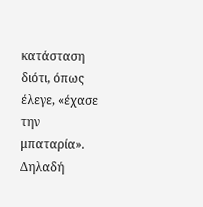κατάσταση διότι, όπως έλεγε, «έχασε την μπαταρία». Δηλαδή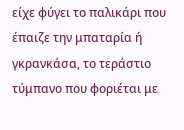είχε φύγει το παλικάρι που έπαιζε την μπαταρία ή γκρανκάσα, το τεράστιο τύμπανο που φοριέται με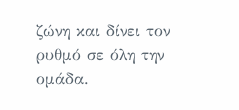ζώνη και δίνει τον ρυθμό σε όλη την ομάδα.